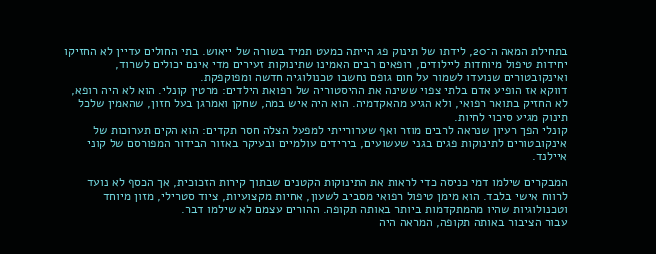בתחילת המאה ה־20, לידתו של תינוק פג הייתה כמעט תמיד בשורה של ייאוש. בתי החולים עדיין לא החזיקו יחידות טיפול מיוחדות ליילודים, רופאים רבים האמינו שתינוקות זעירים מדי אינם יכולים לשרוד, ואינקובטורים שנועדו לשמור על חום גופם נחשבו טכנולוגיה חדשה ומפוקפקת.
דווקא אז הופיע אדם בלתי צפוי ששינה את ההיסטוריה של רפואת הילדים: מרטין קונלי. הוא לא היה רופא, לא החזיק בתואר רפואי, ולא הגיע מהאקדמיה. הוא היה איש במה, שחקן ואמרגן בעל חזון, שהאמין שלכל תינוק מגיע סיכוי לחיות.
קונלי הפך רעיון שנראה לרבים מוזר ואף שערורייתי למפעל הצלה חסר תקדים: הוא הקים תערוכות של אינקובטורים לתינוקות פגים בגני שעשועים, בירידים עולמיים ובעיקר באזור הבידור המפורסם של קוני איילנד.

המבקרים שילמו דמי כניסה כדי לראות את התינוקות הקטנים שבתוך קירות הזכוכית, אך הכסף לא נועד לרווח אישי בלבד. הוא מימן טיפול רפואי מסביב לשעון, אחיות מקצועיות, ציוד סטרילי, מזון מיוחד וטכנולוגיות שהיו מהמתקדמות ביותר באותה תקופה. ההורים עצמם לא שילמו דבר.
עבור הציבור באותה תקופה, המראה היה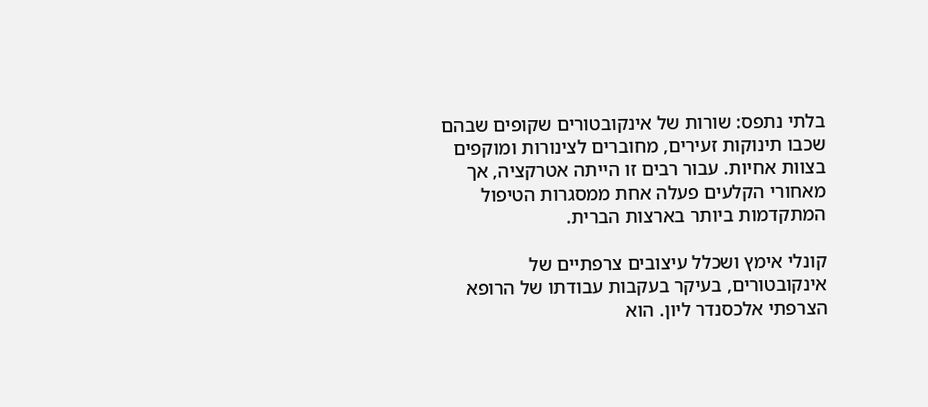בלתי נתפס: שורות של אינקובטורים שקופים שבהם שכבו תינוקות זעירים, מחוברים לצינורות ומוקפים בצוות אחיות. עבור רבים זו הייתה אטרקציה, אך מאחורי הקלעים פעלה אחת ממסגרות הטיפול המתקדמות ביותר בארצות הברית.

קונלי אימץ ושכלל עיצובים צרפתיים של אינקובטורים, בעיקר בעקבות עבודתו של הרופא הצרפתי אלכסנדר ליון. הוא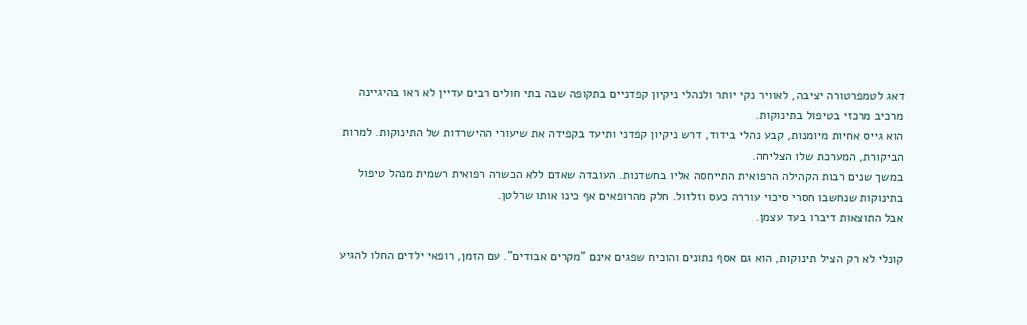דאג לטמפרטורה יציבה, לאוויר נקי יותר ולנהלי ניקיון קפדניים בתקופה שבה בתי חולים רבים עדיין לא ראו בהיגיינה מרכיב מרכזי בטיפול בתינוקות.
הוא גייס אחיות מיומנות, קבע נהלי בידוד, דרש ניקיון קפדני ותיעד בקפידה את שיעורי ההישרדות של התינוקות. למרות הביקורת, המערכת שלו הצליחה.
במשך שנים רבות הקהילה הרפואית התייחסה אליו בחשדנות. העובדה שאדם ללא הכשרה רפואית רשמית מנהל טיפול בתינוקות שנחשבו חסרי סיכוי עוררה כעס וזלזול. חלק מהרופאים אף כינו אותו שרלטן.
אבל התוצאות דיברו בעד עצמן.

קונלי לא רק הציל תינוקות, הוא גם אסף נתונים והוכיח שפגים אינם "מקרים אבודים". עם הזמן, רופאי ילדים החלו להגיע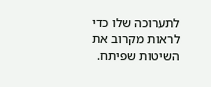לתערוכה שלו כדי לראות מקרוב את השיטות שפיתח.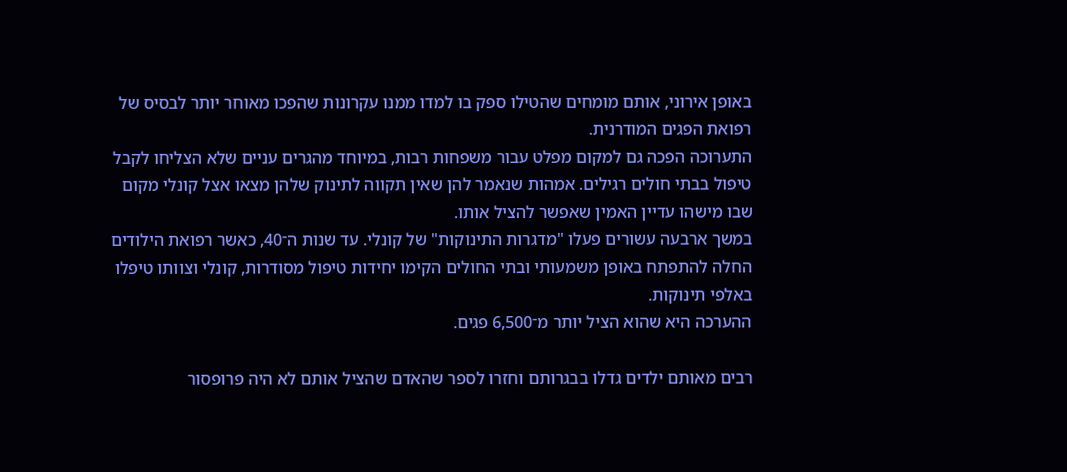באופן אירוני, אותם מומחים שהטילו ספק בו למדו ממנו עקרונות שהפכו מאוחר יותר לבסיס של רפואת הפגים המודרנית.
התערוכה הפכה גם למקום מפלט עבור משפחות רבות, במיוחד מהגרים עניים שלא הצליחו לקבל טיפול בבתי חולים רגילים. אמהות שנאמר להן שאין תקווה לתינוק שלהן מצאו אצל קונלי מקום שבו מישהו עדיין האמין שאפשר להציל אותו.
במשך ארבעה עשורים פעלו "מדגרות התינוקות" של קונלי. עד שנות ה־40, כאשר רפואת הילודים החלה להתפתח באופן משמעותי ובתי החולים הקימו יחידות טיפול מסודרות, קונלי וצוותו טיפלו באלפי תינוקות.
ההערכה היא שהוא הציל יותר מ־6,500 פגים.

רבים מאותם ילדים גדלו בבגרותם וחזרו לספר שהאדם שהציל אותם לא היה פרופסור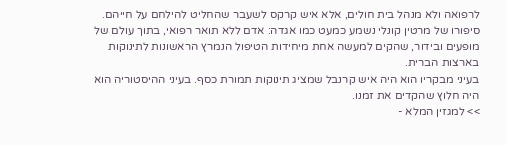לרפואה ולא מנהל בית חולים, אלא איש קרקס לשעבר שהחליט להילחם על חייהם.
סיפורו של מרטין קונלי נשמע כמעט כמו אגדה: אדם ללא תואר רפואי, בתוך עולם של מופעים ובידור, שהקים למעשה אחת מיחידות הטיפול הנמרץ הראשונות לתינוקות בארצות הברית.
בעיני מבקריו הוא היה איש קרנבל שמציג תינוקות תמורת כסף. בעיני ההיסטוריה הוא היה חלוץ שהקדים את זמנו.
>> למגזין המלא -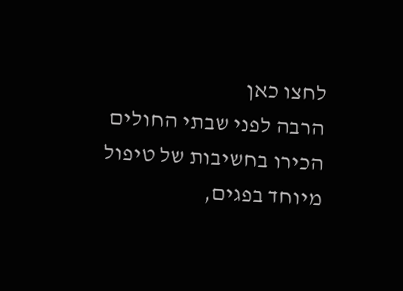לחצו כאן
הרבה לפני שבתי החולים הכירו בחשיבות של טיפול מיוחד בפגים,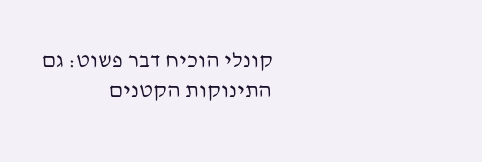קונלי הוכיח דבר פשוט: גם התינוקות הקטנים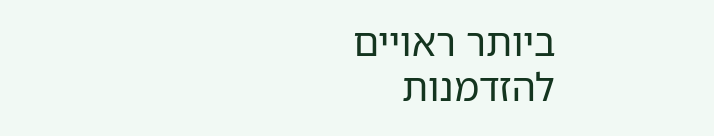ביותר ראויים להזדמנות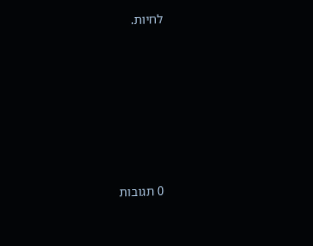לחיות.







0 תגובות